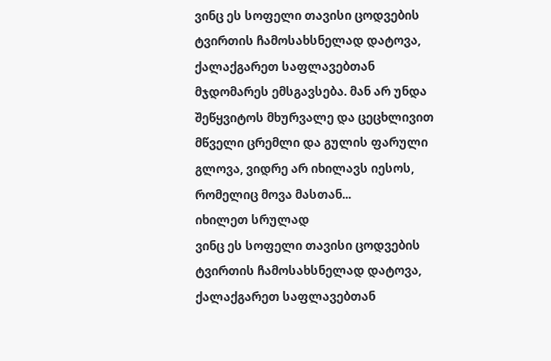ვინც ეს სოფელი თავისი ცოდვების ტვირთის ჩამოსახსნელად დატოვა, ქალაქგარეთ საფლავებთან მჯდომარეს ემსგავსება. მან არ უნდა შეწყვიტოს მხურვალე და ცეცხლივით მწველი ცრემლი და გულის ფარული გლოვა, ვიდრე არ იხილავს იესოს, რომელიც მოვა მასთან...
იხილეთ სრულად
ვინც ეს სოფელი თავისი ცოდვების ტვირთის ჩამოსახსნელად დატოვა, ქალაქგარეთ საფლავებთან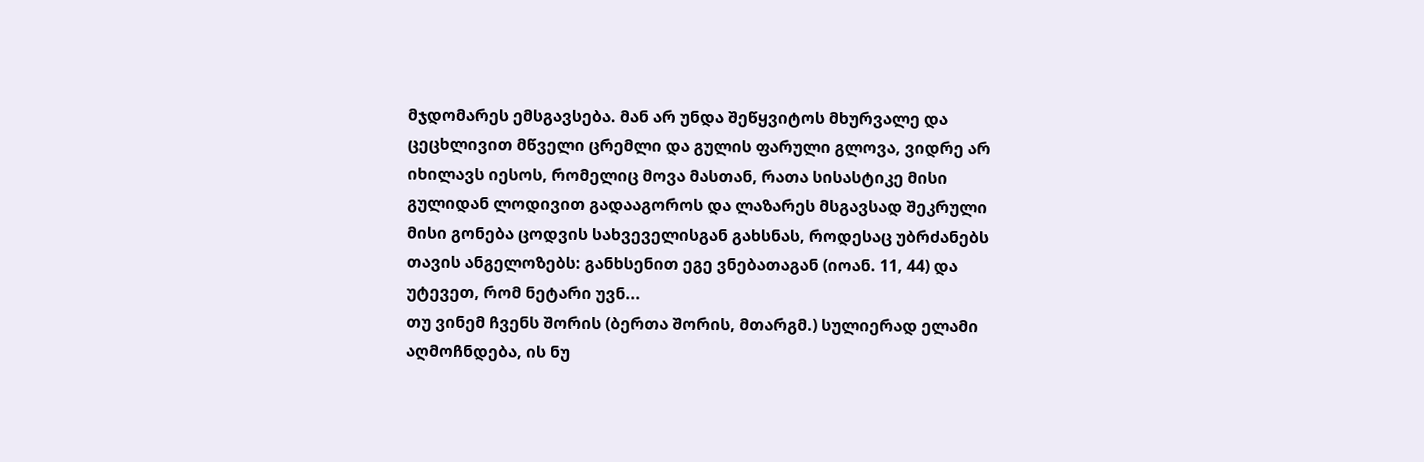მჯდომარეს ემსგავსება. მან არ უნდა შეწყვიტოს მხურვალე და ცეცხლივით მწველი ცრემლი და გულის ფარული გლოვა, ვიდრე არ იხილავს იესოს, რომელიც მოვა მასთან, რათა სისასტიკე მისი გულიდან ლოდივით გადააგოროს და ლაზარეს მსგავსად შეკრული მისი გონება ცოდვის სახვეველისგან გახსნას, როდესაც უბრძანებს თავის ანგელოზებს: განხსენით ეგე ვნებათაგან (იოან. 11, 44) და უტევეთ, რომ ნეტარი უვნ...
თუ ვინემ ჩვენს შორის (ბერთა შორის, მთარგმ.) სულიერად ელამი აღმოჩნდება, ის ნუ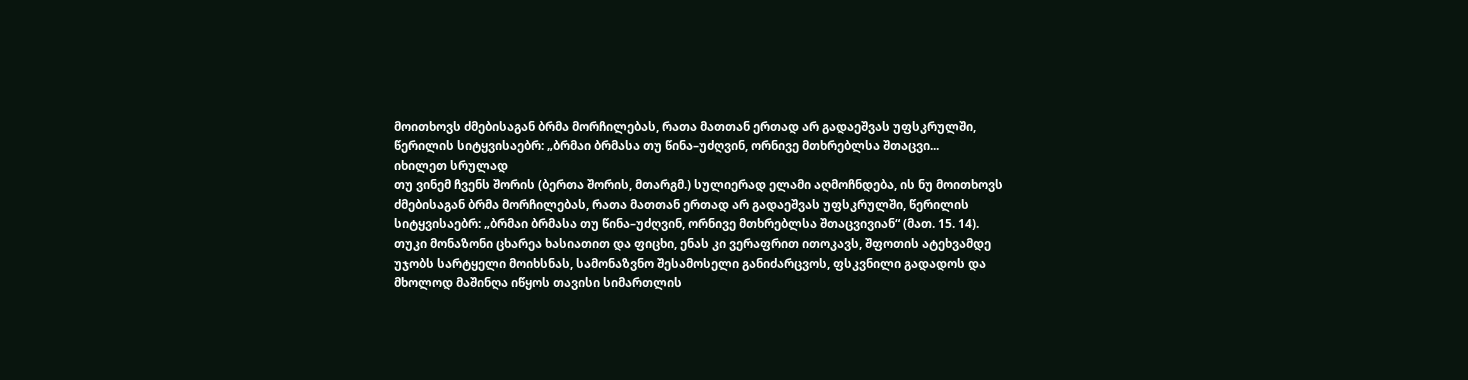მოითხოვს ძმებისაგან ბრმა მორჩილებას, რათა მათთან ერთად არ გადაეშვას უფსკრულში, წერილის სიტყვისაებრ: „ბრმაი ბრმასა თუ წინა–უძღვინ, ორნივე მთხრებლსა შთაცვი...
იხილეთ სრულად
თუ ვინემ ჩვენს შორის (ბერთა შორის, მთარგმ.) სულიერად ელამი აღმოჩნდება, ის ნუ მოითხოვს ძმებისაგან ბრმა მორჩილებას, რათა მათთან ერთად არ გადაეშვას უფსკრულში, წერილის სიტყვისაებრ: „ბრმაი ბრმასა თუ წინა–უძღვინ, ორნივე მთხრებლსა შთაცვივიან“ (მათ. 15. 14).
თუკი მონაზონი ცხარეა ხასიათით და ფიცხი, ენას კი ვერაფრით ითოკავს, შფოთის ატეხვამდე უჯობს სარტყელი მოიხსნას, სამონაზვნო შესამოსელი განიძარცვოს, ფსკვნილი გადადოს და მხოლოდ მაშინღა იწყოს თავისი სიმართლის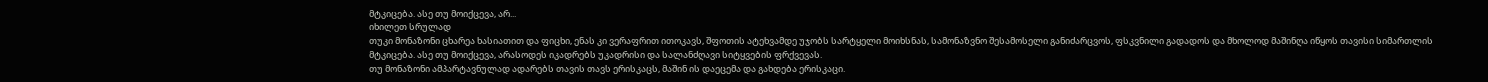მტკიცება. ასე თუ მოიქცევა, არ...
იხილეთ სრულად
თუკი მონაზონი ცხარეა ხასიათით და ფიცხი, ენას კი ვერაფრით ითოკავს, შფოთის ატეხვამდე უჯობს სარტყელი მოიხსნას, სამონაზვნო შესამოსელი განიძარცვოს, ფსკვნილი გადადოს და მხოლოდ მაშინღა იწყოს თავისი სიმართლის მტკიცება. ასე თუ მოიქცევა, არასოდეს იკადრებს უკადრისი და სალანძღავი სიტყვების ფრქვევას.
თუ მონაზონი ამპარტავნულად ადარებს თავის თავს ერისკაცს, მაშინ ის დაეცემა და გახდება ერისკაცი.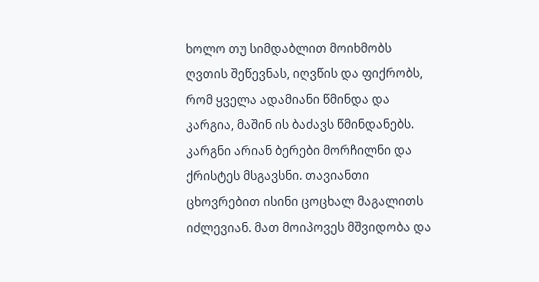ხოლო თუ სიმდაბლით მოიხმობს ღვთის შეწევნას, იღვწის და ფიქრობს, რომ ყველა ადამიანი წმინდა და კარგია, მაშინ ის ბაძავს წმინდანებს.
კარგნი არიან ბერები მორჩილნი და ქრისტეს მსგავსნი. თავიანთი ცხოვრებით ისინი ცოცხალ მაგალითს იძლევიან. მათ მოიპოვეს მშვიდობა და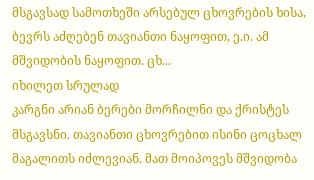მსგავსად სამოთხეში არსებულ ცხოვრების ხისა, ბევრს აძღებენ თავიანთი ნაყოფით, ე.ი. ამ მშვიდობის ნაყოფით. ცხ...
იხილეთ სრულად
კარგნი არიან ბერები მორჩილნი და ქრისტეს მსგავსნი. თავიანთი ცხოვრებით ისინი ცოცხალ მაგალითს იძლევიან. მათ მოიპოვეს მშვიდობა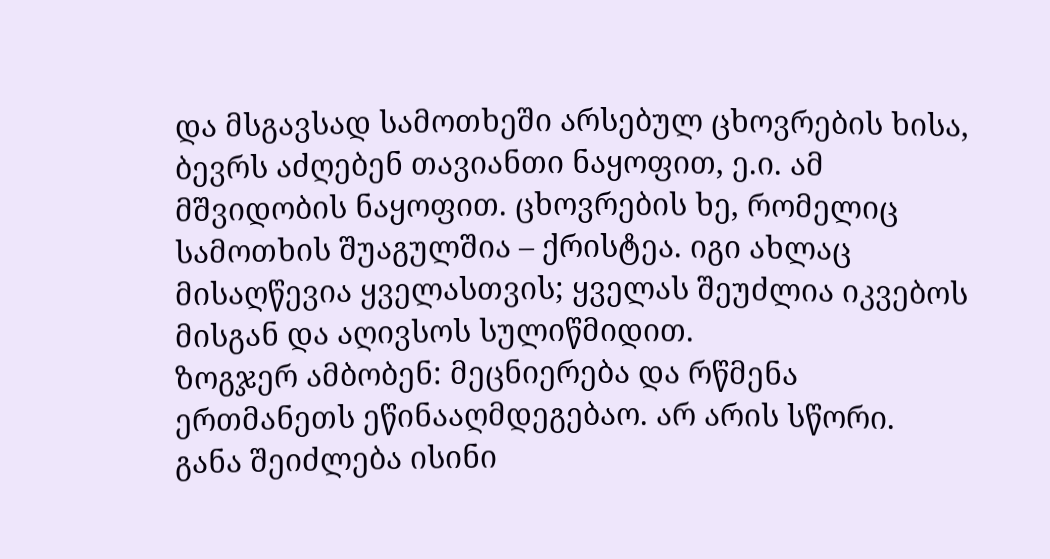და მსგავსად სამოთხეში არსებულ ცხოვრების ხისა, ბევრს აძღებენ თავიანთი ნაყოფით, ე.ი. ამ მშვიდობის ნაყოფით. ცხოვრების ხე, რომელიც სამოთხის შუაგულშია – ქრისტეა. იგი ახლაც მისაღწევია ყველასთვის; ყველას შეუძლია იკვებოს მისგან და აღივსოს სულიწმიდით.
ზოგჯერ ამბობენ: მეცნიერება და რწმენა ერთმანეთს ეწინააღმდეგებაო. არ არის სწორი. განა შეიძლება ისინი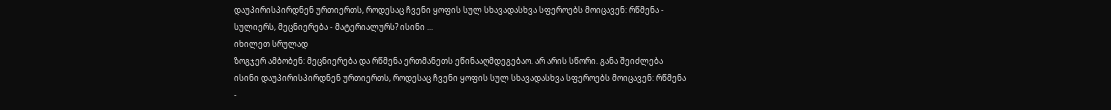დაუპირისპირდნენ ურთიერთს, როდესაც ჩვენი ყოფის სულ სხავადასხვა სფეროებს მოიცავენ: რწმენა - სულიერს, მეცნიერება - მატერიალურს? ისინი ...
იხილეთ სრულად
ზოგჯერ ამბობენ: მეცნიერება და რწმენა ერთმანეთს ეწინააღმდეგებაო. არ არის სწორი. განა შეიძლება ისინი დაუპირისპირდნენ ურთიერთს, როდესაც ჩვენი ყოფის სულ სხავადასხვა სფეროებს მოიცავენ: რწმენა -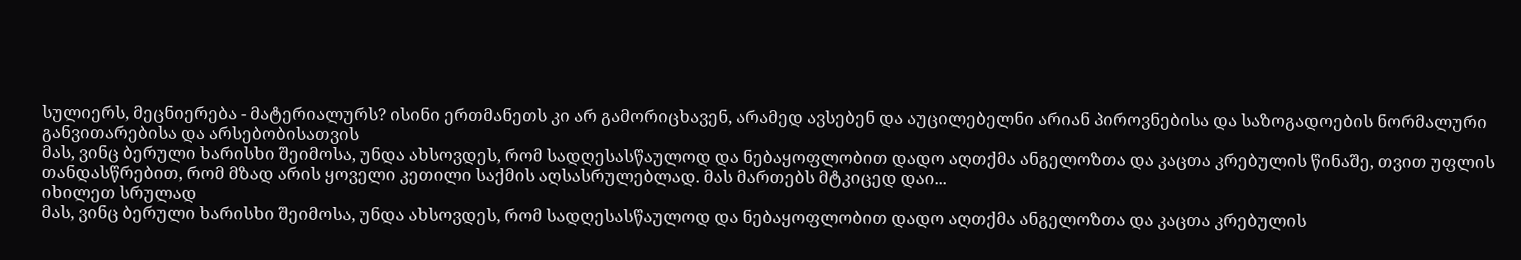სულიერს, მეცნიერება - მატერიალურს? ისინი ერთმანეთს კი არ გამორიცხავენ, არამედ ავსებენ და აუცილებელნი არიან პიროვნებისა და საზოგადოების ნორმალური განვითარებისა და არსებობისათვის
მას, ვინც ბერული ხარისხი შეიმოსა, უნდა ახსოვდეს, რომ სადღესასწაულოდ და ნებაყოფლობით დადო აღთქმა ანგელოზთა და კაცთა კრებულის წინაშე, თვით უფლის თანდასწრებით, რომ მზად არის ყოველი კეთილი საქმის აღსასრულებლად. მას მართებს მტკიცედ დაი...
იხილეთ სრულად
მას, ვინც ბერული ხარისხი შეიმოსა, უნდა ახსოვდეს, რომ სადღესასწაულოდ და ნებაყოფლობით დადო აღთქმა ანგელოზთა და კაცთა კრებულის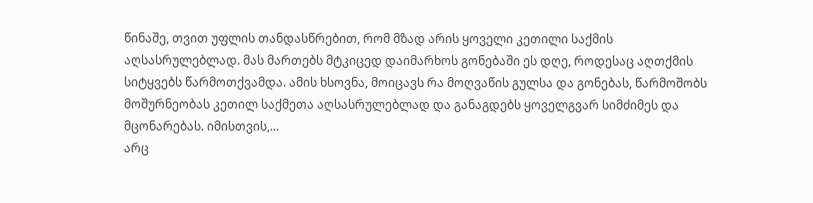წინაშე, თვით უფლის თანდასწრებით, რომ მზად არის ყოველი კეთილი საქმის აღსასრულებლად. მას მართებს მტკიცედ დაიმარხოს გონებაში ეს დღე, როდესაც აღთქმის სიტყვებს წარმოთქვამდა. ამის ხსოვნა, მოიცავს რა მოღვაწის გულსა და გონებას, წარმოშობს მოშურნეობას კეთილ საქმეთა აღსასრულებლად და განაგდებს ყოველგვარ სიმძიმეს და მცონარებას. იმისთვის,...
არც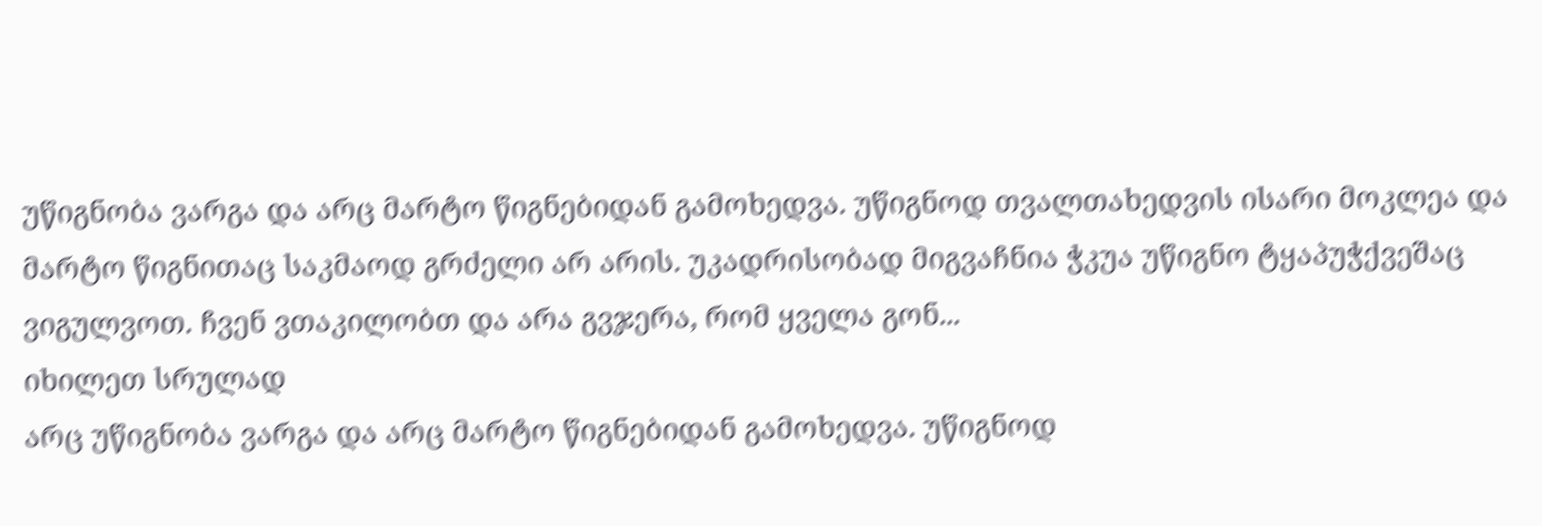უწიგნობა ვარგა და არც მარტო წიგნებიდან გამოხედვა. უწიგნოდ თვალთახედვის ისარი მოკლეა და მარტო წიგნითაც საკმაოდ გრძელი არ არის. უკადრისობად მიგვაჩნია ჭკუა უწიგნო ტყაპუჭქვეშაც ვიგულვოთ. ჩვენ ვთაკილობთ და არა გვჯერა, რომ ყველა გონ...
იხილეთ სრულად
არც უწიგნობა ვარგა და არც მარტო წიგნებიდან გამოხედვა. უწიგნოდ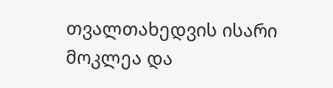თვალთახედვის ისარი მოკლეა და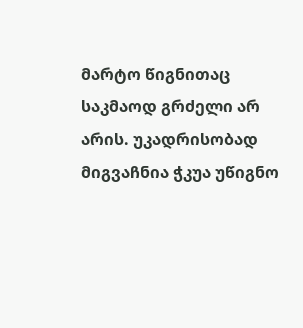მარტო წიგნითაც საკმაოდ გრძელი არ არის. უკადრისობად მიგვაჩნია ჭკუა უწიგნო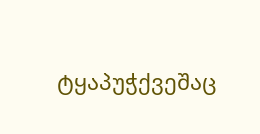ტყაპუჭქვეშაც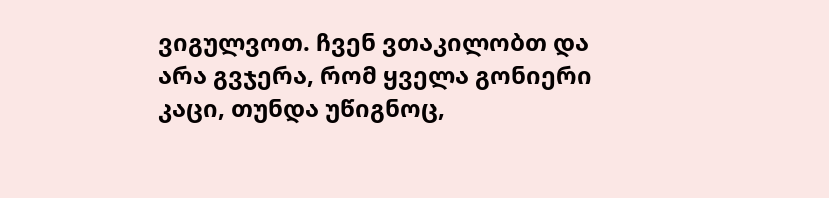ვიგულვოთ. ჩვენ ვთაკილობთ და არა გვჯერა, რომ ყველა გონიერი კაცი, თუნდა უწიგნოც,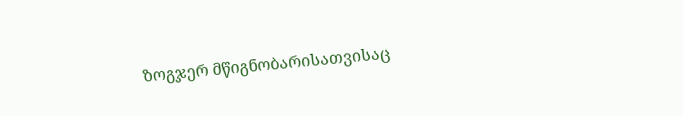ზოგჯერ მწიგნობარისათვისაც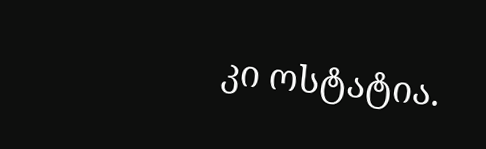კი ოსტატია.